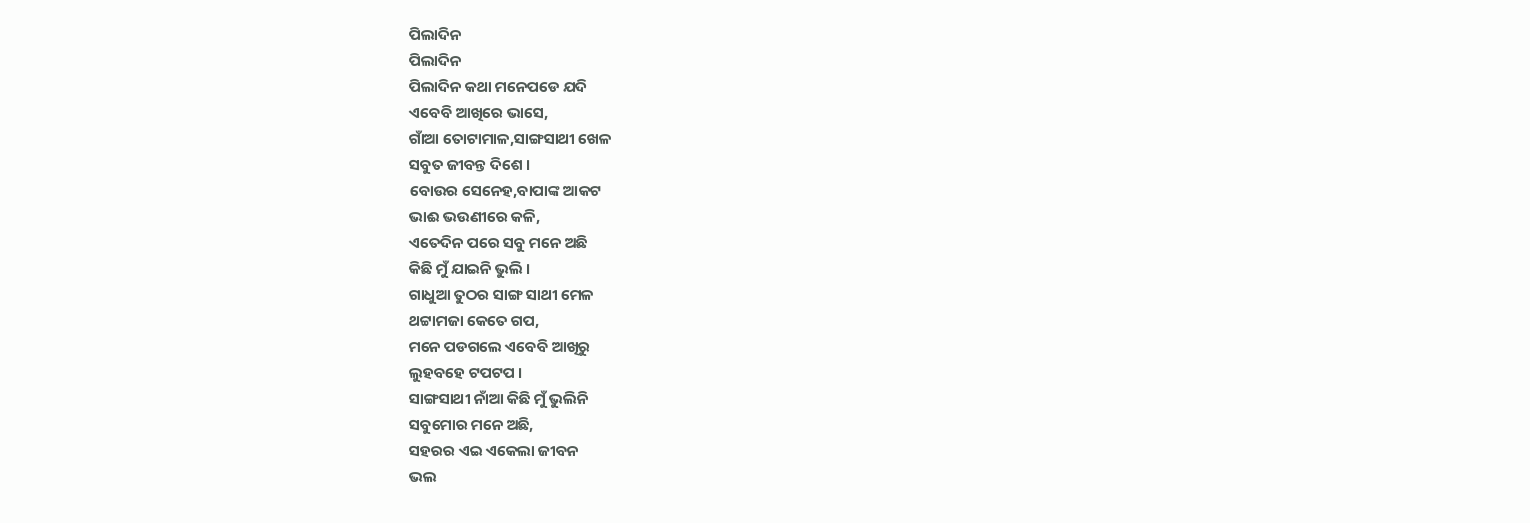ପିଲାଦିନ
ପିଲାଦିନ
ପିଲାଦିନ କଥା ମନେପଡେ ଯଦି
ଏବେବି ଆଖିରେ ଭାସେ,
ଗାଁଆ ତୋଟାମାଳ,ସାଙ୍ଗସାଥୀ ଖେଳ
ସବୁତ ଜୀବନ୍ତ ଦିଶେ ।
ବୋଉର ସେନେହ,ବାପାଙ୍କ ଆକଟ
ଭାଈ ଭଉଣୀରେ କଳି,
ଏତେଦିନ ପରେ ସବୁ ମନେ ଅଛି
କିଛି ମୁଁ ଯାଇନି ଭୁଲି ।
ଗାଧୁଆ ତୁଠର ସାଙ୍ଗ ସାଥୀ ମେଳ
ଥଟ୍ଟାମଜା କେତେ ଗପ,
ମନେ ପଡଗଲେ ଏବେବି ଆଖିରୁ
ଲୁହବହେ ଟପଟପ ।
ସାଙ୍ଗସାଥୀ ନାଁଆ କିଛି ମୁଁ ଭୁଲିନି
ସବୁମୋର ମନେ ଅଛି,
ସହରର ଏଇ ଏକେଲା ଜୀବନ
ଭଲ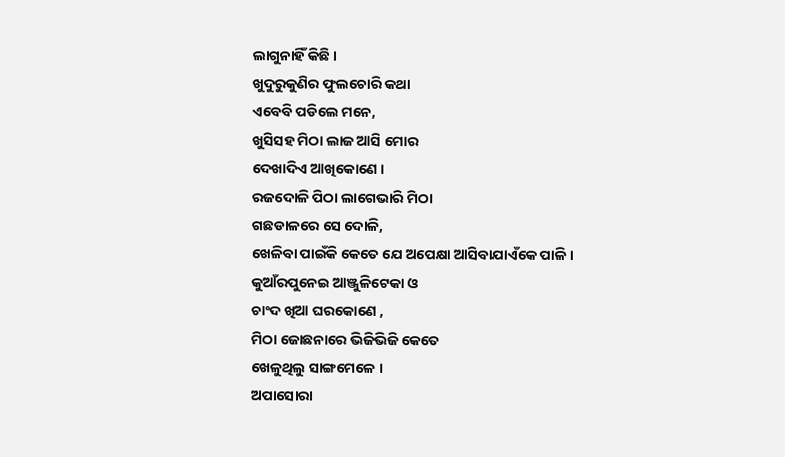ଲାଗୁନାହିଁ କିଛି ।
ଖୁଦୁରୁକୁଣିର ଫୁଲଚୋରି କଥା
ଏବେବି ପଡିଲେ ମନେ,
ଖୁସିସହ ମିଠା ଲାଜ ଆସି ମୋର
ଦେଖାଦିଏ ଆଖିକୋଣେ ।
ରଜଦୋଳି ପିଠା ଲାଗେଭାରି ମିଠା
ଗଛଡାଳରେ ସେ ଦୋଳି,
ଖେଳିବା ପାଇଁକି କେତେ ଯେ ଅପେକ୍ଷା ଆସିବାଯାଏଁକେ ପାଳି ।
କୁଆଁରପୁନେଇ ଆଞ୍ଜୁଳିଟେକା ଓ
ଚାଂଦ ଖିଆ ଘରକୋଣେ ,
ମିଠା ଜୋଛନାରେ ଭିଜିଭିଜି କେତେ
ଖେଳୁଥିଲୁ ସାଙ୍ଗମେଳେ ।
ଅପାସୋରା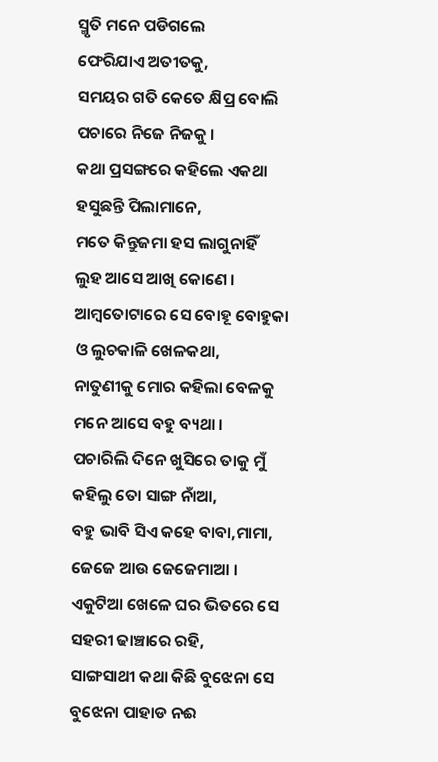ସ୍ମୃତି ମନେ ପଡିଗଲେ
ଫେରିଯାଏ ଅତୀତକୁ,
ସମୟର ଗତି କେତେ କ୍ଷିପ୍ର ବୋଲି
ପଚାରେ ନିଜେ ନିଜକୁ ।
କଥା ପ୍ରସଙ୍ଗରେ କହିଲେ ଏକଥା
ହସୁଛନ୍ତି ପିଲାମାନେ,
ମତେ କିନ୍ତୁଜମା ହସ ଲାଗୁନାହିଁ
ଲୁହ ଆସେ ଆଖି କୋଣେ ।
ଆମ୍ବତୋଟାରେ ସେ ବୋହୂ ବୋହୁକା
ଓ ଲୁଚକାଳି ଖେଳକଥା,
ନାତୁଣୀକୁ ମୋର କହିଲା ବେଳକୁ
ମନେ ଆସେ ବହୁ ବ୍ୟଥା ।
ପଚାରିଲି ଦିନେ ଖୁସିରେ ତାକୁ ମୁଁ
କହିଲୁ ତୋ ସାଙ୍ଗ ନାଁଆ,
ବହୁ ଭାବି ସିଏ କହେ ବାବା,ମାମା,
ଜେଜେ ଆଉ ଜେଜେମାଆ ।
ଏକୁଟିଆ ଖେଳେ ଘର ଭିତରେ ସେ
ସହରୀ ଢାଞ୍ଚାରେ ରହି,
ସାଙ୍ଗସାଥୀ କଥା କିଛି ବୁଝେନା ସେ
ବୁଝେନା ପାହାଡ ନଈ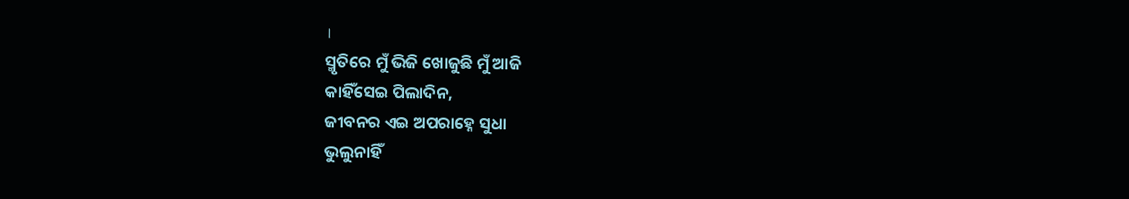।
ସ୍ମୃତିରେ ମୁଁ ଭିଜି ଖୋଜୁଛି ମୁଁ ଆଜି
କାହିଁସେଇ ପିଲାଦିନ,
ଜୀବନର ଏଇ ଅପରାହ୍ନେ ସୁଧା
ଭୁଲୁନାହିଁ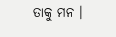ତାକୁ ମନ ।